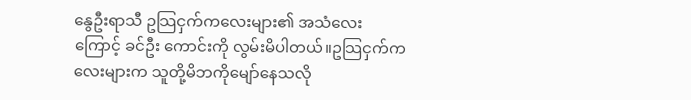နွေဦးရာသီ ဥသြငှက်ကလေးများ၏ အသံလေးကြောင့် ခင်ဦး ကောင်းကို လွမ်းမိပါတယ်။ဥသြငှက်ကလေးများက သူတို့မိဘကိုမျော်နေသလို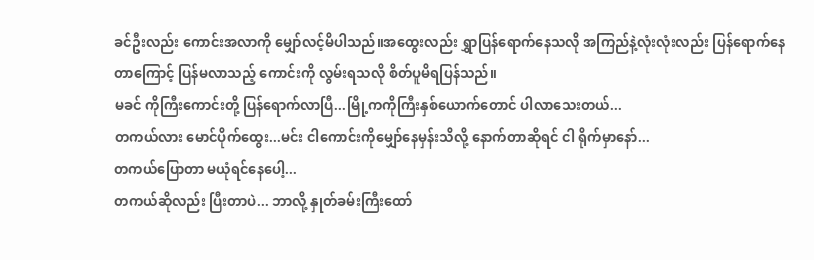ခင်ဦးလည်း ကောင်းအလာကို မျှော်လင့်မိပါသည်။အထွေးလည်း ရွှာပြန်ရောက်နေသလို အကြည်နဲ့လုံးလုံးလည်း ပြန်ရောက်နေတာကြောင့် ပြန်မလာသည့် ကောင်းကို လွမ်းရသလို စိတ်ပူမိရပြန်သည်။
မခင် ကိုကြီးကောင်းတို့ ပြန်ရောက်လာပြီ...မြို့ကကိုကြီးနှစ်ယောက်တောင် ပါလာသေးတယ်...
တကယ်လား မောင်ပိုက်ထွေး...မင်း ငါကောင်းကိုမျှော်နေမှန်းသိလို့ နောက်တာဆိုရင် ငါ ရိုက်မှာနော်...
တကယ်ပြောတာ မယုံရင်နေပေါ့...
တကယ်ဆိုလည်း ပြီးတာပဲ... ဘာလို့ နှုတ်ခမ်းကြီးထော်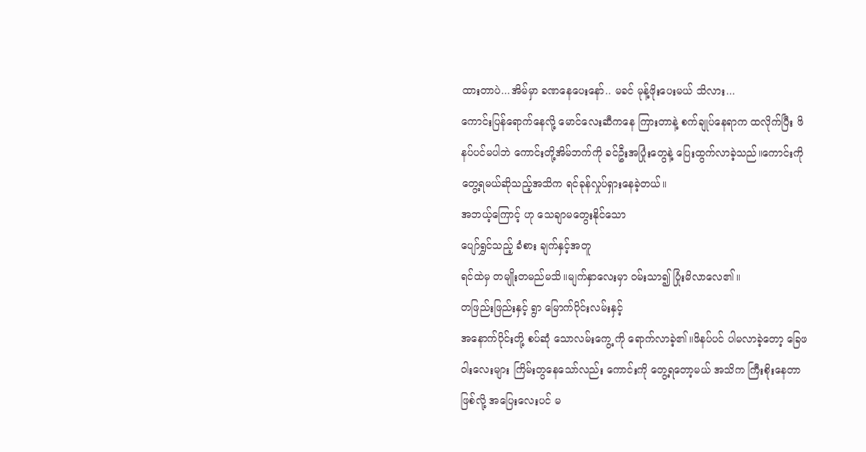ထားတာပဲ...အိမ်မှာ ခဏနေပေးနော်.. မခင် မုန့်ဖိုးပေးမယ် သိလား...
ကောင်းပြန်ရောက်နေလို့ မောင်လေးဆီကနေ ကြားတာနဲ့ စက်ချုပ်နေရာက ထလိုက်ပြီး ဖိနပ်ပင်မပါဘဲ ကောင်းတို့အိမ်ဘက်ကို ခင်ဦးအပြုံးတွေနဲ့ ပြေးထွက်လာခဲ့သည်။ကောင်းကို တွေ့ရမယ်ဆိုသည့်အသိက ရင်ခုန်လှုပ်ရှားနေခဲ့တယ်။
အဘယ့်ကြောင့် ဟု သေချာမတွေးနိုင်သော
ပျော်ရွှင်သည့် ခံစား ချက်နှင့်အတူ
ရင်ထဲမှ တမျိုးတမည်မသိ။မျက်နှာလေးမှာ ဝမ်းသာ၍ ပြုံးမိလာလေ၏။
တဖြည်းဖြည်းနှင့် ရွာ မြောက်ပိုင်းလမ်းနှင့်
အနောက်ပိုင်းတို့ စပ်ဆုံ သောလမ်းကွေ့ ကို ရောက်လာခဲ့၏။ဖိနပ်ပင် ပါမလာခဲ့တော့ ခြေဖဝါးလေးများ ကြိမ်းတွနေသော်လည်း ကောင်းကို တွေ့ရတော့မယ် အသိက ကြီးစိုးနေတာဖြစ်လို့ အပြေးလေးပင် မ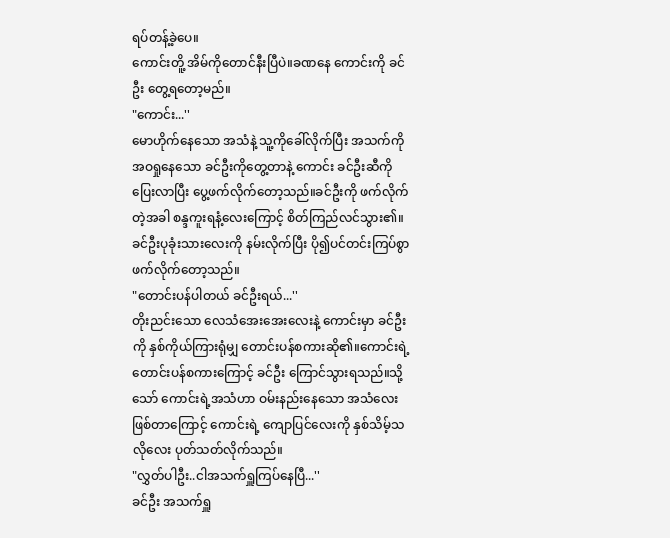ရပ်တန့်ခဲ့ပေ။
ကောင်းတိူ့ အိမ်ကိုတောင်နီးပြီပဲ။ခဏနေ ကောင်းကို ခင်ဦး တွေ့ရတော့မည်။
"ကောင်း...''
မောဟိုက်နေသော အသံနဲ့ သူ့ကိုခေါ်လိုက်ပြီး အသက်ကိုအဝရှုနေသော ခင်ဦးကိုတွေ့တာနဲ့ ကောင်း ခင်ဦးဆီကို ပြေးလာပြီး ပွေ့ဖက်လိုက်တော့သည်။ခင်ဦးကို ဖက်လိုက်တဲ့အခါ စန္ဒကူးရနံ့လေးကြောင့် စိတ်ကြည်လင်သွား၏။ ခင်ဦးပုခုံးသားလေးကို နမ်းလိုက်ပြီး ပို၍ပင်တင်းကြပ်စွာ ဖက်လိုက်တော့သည်။
"တောင်းပန်ပါတယ် ခင်ဦးရယ်...''
တိုးညင်းသော လေသံအေးအေးလေးနဲ့ ကောင်းမှာ ခင်ဦးကို နှစ်ကိုယ်ကြားရုံမျှ တောင်းပန်စကားဆို၏။ကောင်းရဲ့ တောင်းပန်စကားကြောင့် ခင်ဦး ကြောင်သွားရသည်။သို့သော် ကောင်းရဲ့အသံဟာ ဝမ်းနည်းနေသော အသံလေးဖြစ်တာကြောင့် ကောင်းရဲ့ ကျောပြင်လေးကို နှစ်သိမ့်သလိုလေး ပုတ်သတ်လိုက်သည်။
"လွှတ်ပါဦး..ငါအသက်ရှူကြပ်နေပြီ...''
ခင်ဦး အသက်ရှူ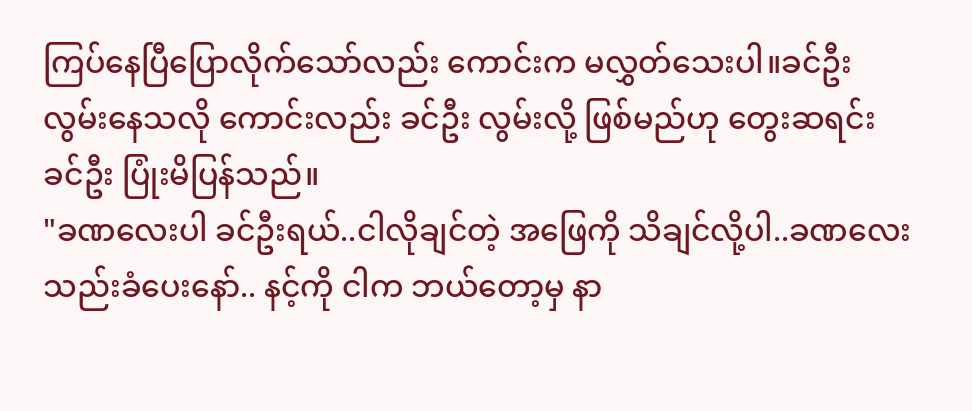ကြပ်နေပြီပြောလိုက်သော်လည်း ကောင်းက မလွှတ်သေးပါ။ခင်ဦး လွမ်းနေသလို ကောင်းလည်း ခင်ဦး လွမ်းလို့ ဖြစ်မည်ဟု တွေးဆရင်း ခင်ဦး ပြုံးမိပြန်သည်။
"ခဏလေးပါ ခင်ဦးရယ်..ငါလိုချင်တဲ့ အဖြေကို သိချင်လို့ပါ..ခဏလေး သည်းခံပေးနော်.. နင့်ကို ငါက ဘယ်တော့မှ နာ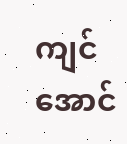ကျင်အောင်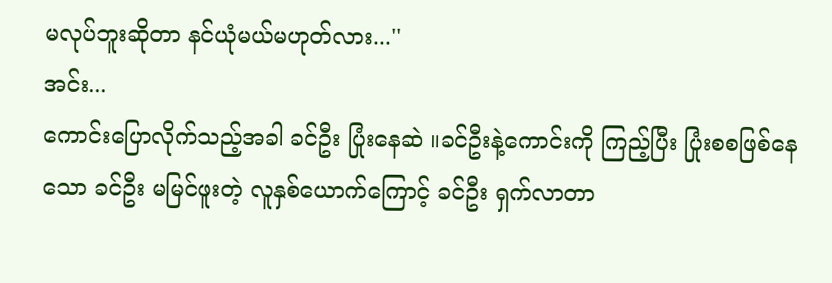မလုပ်ဘူးဆိုတာ နင်ယုံမယ်မဟုတ်လား...''
အင်း...
ကောင်းပြောလိုက်သည့်အခါ ခင်ဦး ပြုံးနေဆဲ ။ခင်ဦးနဲ့ကောင်းကို ကြည့်ပြီး ပြုံးစစဖြစ်နေသော ခင်ဦး မမြင်ဖူးတဲ့ လူနှစ်ယောက်ကြောင့် ခင်ဦး ရှက်လာတာ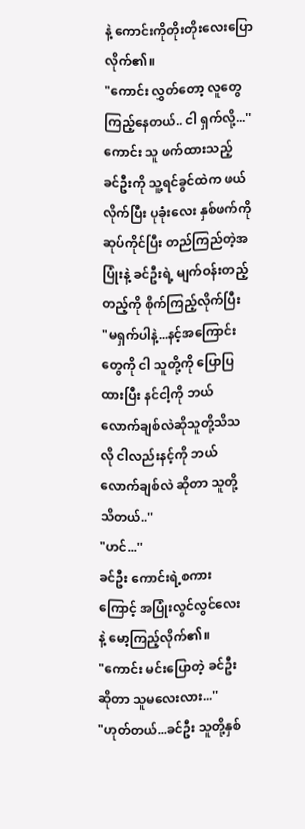နဲ့ ကောင်းကိုတိုးတိုးလေးပြောလိုက်၏။
"ကောင်း လွှတ်တော့ လူတွေကြည့်နေတယ်.. ငါ ရှက်လို့...''
ကောင်း သူ ဖက်ထားသည့် ခင်ဦးကို သူ့ရင်ခွင်ထဲက ဖယ်လိုက်ပြီး ပုခုံးလေး နှစ်ဖက်ကို ဆုပ်ကိုင်ပြီး တည်ကြည်တဲ့အပြုံးနဲ့ ခင်ဦးရဲ့ မျက်ဝန်းတည့်တည့်ကို စိုက်ကြည့်လိုက်ပြီး
"မရှက်ပါနဲ့...နင့်အကြောင်းတွေကို ငါ သူတို့ကို ပြောပြထားပြီး နင်ငါ့ကို ဘယ်လောက်ချစ်လဲဆိုသူတို့သိသလို ငါလည်းနင့်ကို ဘယ်လောက်ချစ်လဲ ဆိုတာ သူတို့သိတယ်..''
"ဟင်...''
ခင်ဦး ကောင်းရဲ့စကားကြောင့် အပြုံးလွင်လွင်လေးနဲ့ မော့ကြည့်လိုက်၏။
"ကောင်း မင်းပြောတဲ့ ခင်ဦးဆိုတာ သူမလေးလား...''
"ဟုတ်တယ်...ခင်ဦး သူတို့နှစ်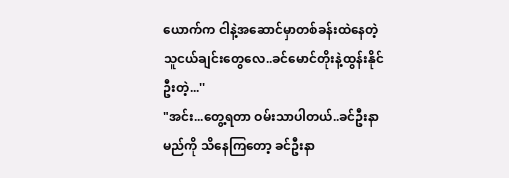ယောက်က ငါနဲ့အဆောင်မှာတစ်ခန်းထဲနေတဲ့ သူငယ်ချင်းတွေလေ..ခင်မောင်တိုးနဲ့ထွန်းနိုင်ဦးတဲ့...''
"အင်း...တွေ့ရတာ ဝမ်းသာပါတယ်..ခင်ဦးနာမည်ကို သိနေကြတော့ ခင်ဦးနာ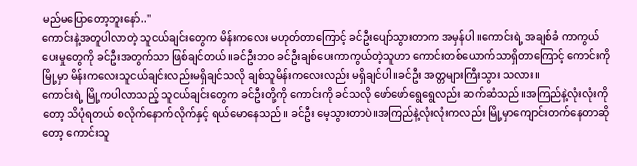မည်မပြောတော့ဘူးနော်..''
ကောင်းနဲ့အတူပါလာတဲ့ သူငယ်ချင်းတွေက မိန်းကလေး မဟုတ်တာကြောင့် ခင်ဦးပျော်သွားတာက အမှန်ပါ ။ကောင်းရဲ့ အချစ်ခံ ကာကွယ်ပေးမှုတွေကို ခင်ဦးအတွက်သာ ဖြစ်ချင်တယ်။ခင်ဦးဘဝ ခင်ဦးချစ်ပေးကာကွယ်တဲ့သူဟာ ကောင်းတစ်ယောက်သာရှိတာကြောင့် ကောင်းကို မြို့မှာ မိန်းကလေးသူငယ်ချင်းလည်းမရှိချင်သလို ချစ်သူမိန်းကလေးလည်း မရှိချင်ပါ။ခင်ဦး အတ္တများကြီးသွား သလား။
ကောင်းရဲ့ မြို့ကပါလာသည့် သူငယ်ချင်းတွေက ခင်ဦးတို့ကို ကောင်းကို ခင်သလို ဖော်ဖော်ရွေရွေလည်း ဆက်ဆံသည်။အကြည်နဲ့လုံးလုံးကိုတော့ သိပုံရတယ် စလိုက်နောက်လိုက်နှင့် ရယ်မောနေသည်။ ခင်ဦး မေ့သွားတာပဲ။အကြည်နဲ့လုံးလုံးကလည်း မြို့မှာကျောင်းတက်နေတာဆိုတော့ ကောင်းသူ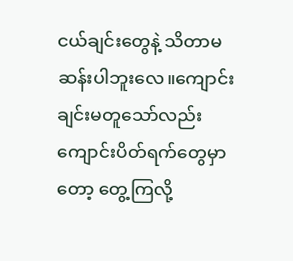ငယ်ချင်းတွေနဲ့ သိတာမဆန်းပါဘူးလေ။ကျောင်းချင်းမတူသော်လည်း ကျောင်းပိတ်ရက်တွေမှာတော့ တွေ့ကြလို့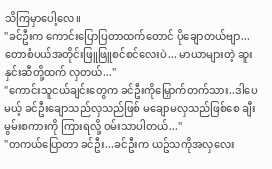သိကြမှာပေါ့လေ။
"ခင်ဦးက ကောင်းပြောပြတာထက်တောင် ပိုချောတယ်ဗျာ...တောစံပယ်အတိုင်းဖြူဖြူစင်စင်လေးပဲ... မာယာများတဲ့ ဆူးနှင်းဆီတို့ထက် လှတယ်...''
"ကောင်းသူငယ်ချင်းတွေက ခင်ဦးကိုမြှောက်တက်သား..ဒါပေမယ့် ခင်ဦးချောသည်လှသည်ဖြစ် မချောမလှသည်ဖြစ်စေ ချီးမွမ်းစကားကို ကြားရလို့ ဝမ်းသာပါတယ်...''
"တကယ်ပြောတာ ခင်ဦး...ခင်ဦးက ယဥ်သကိုအလှလေး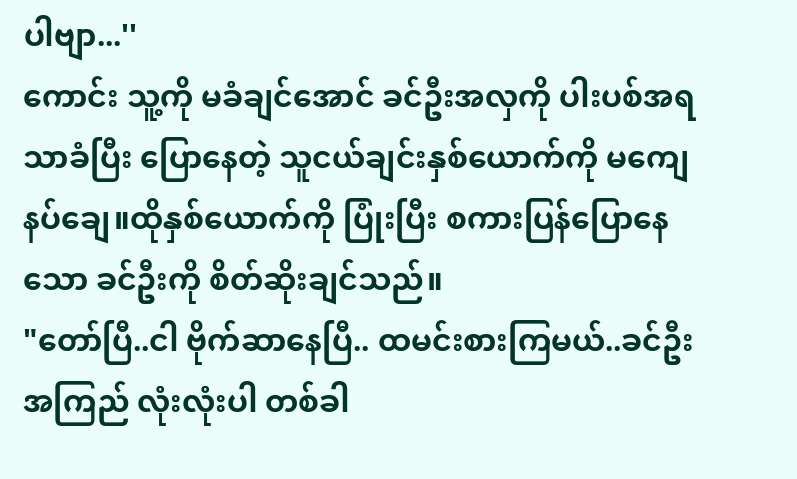ပါဗျာ...''
ကောင်း သူ့ကို မခံချင်အောင် ခင်ဦးအလှကို ပါးပစ်အရသာခံပြီး ပြောနေတဲ့ သူငယ်ချင်းနှစ်ယောက်ကို မကျေနပ်ချေ။ထိုနှစ်ယောက်ကို ပြုံးပြီး စကားပြန်ပြောနေသော ခင်ဦးကို စိတ်ဆိုးချင်သည်။
"တော်ပြီ..ငါ ဗိုက်ဆာနေပြီ.. ထမင်းစားကြမယ်..ခင်ဦး အကြည် လုံးလုံးပါ တစ်ခါ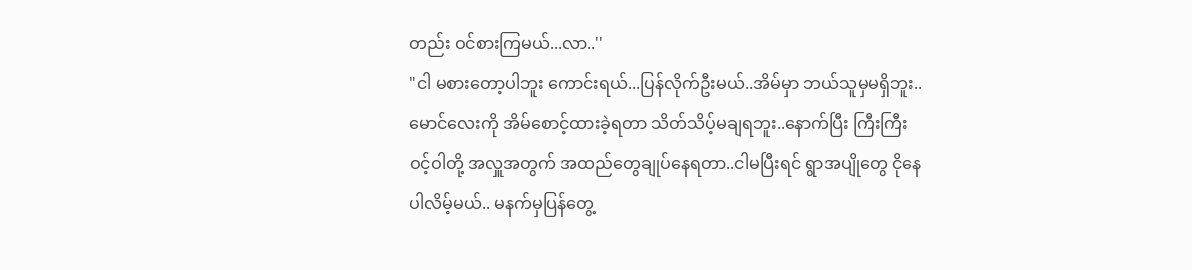တည်း ဝင်စားကြမယ်...လာ..''
"ငါ မစားတော့ပါဘူး ကောင်းရယ်...ပြန်လိုက်ဦးမယ်..အိမ်မှာ ဘယ်သူမှမရှိဘူး.. မောင်လေးကို အိမ်စောင့်ထားခဲ့ရတာ သိတ်သိပ့်မချရဘူး..နောက်ပြီး ကြီးကြီးဝင့်ဝါတို့ အလှူအတွက် အထည်တွေချုပ်နေရတာ..ငါမပြီးရင် ရွာအပျိုတွေ ငိုနေပါလိမ့်မယ်.. မနက်မှပြန်တွေ့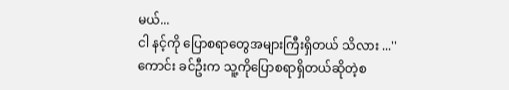မယ်...
ငါ နင့်ကို ပြောစရာတွေအများကြီးရှိတယ် သိလား ...''
ကောင်း ခင်ဦးက သူ့ကိုပြောစရာရှိတယ်ဆိုတဲ့စ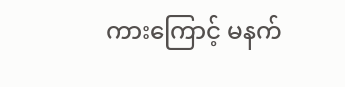ကားကြောင့် မနက်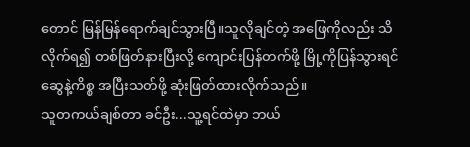တောင် မြန်မြန်ရောက်ချင်သွားပြီ။သူလိုချင်တဲ့ အဖြေကိုလည်း သိလိုက်ရ၍ တစ်ဖြတ်နားပြီးလို့ ကျောင်းပြန်တက်ဖို့ မြို့ကိုပြန်သွားရင် ဆွေနဲ့ကိစ္စ အပြီးသတ်ဖို့ ဆုံးဖြတ်ထားလိုက်သည်။
သူတကယ်ချစ်တာ ခင်ဦး...သူ့ရင်ထဲမှာ ဘယ်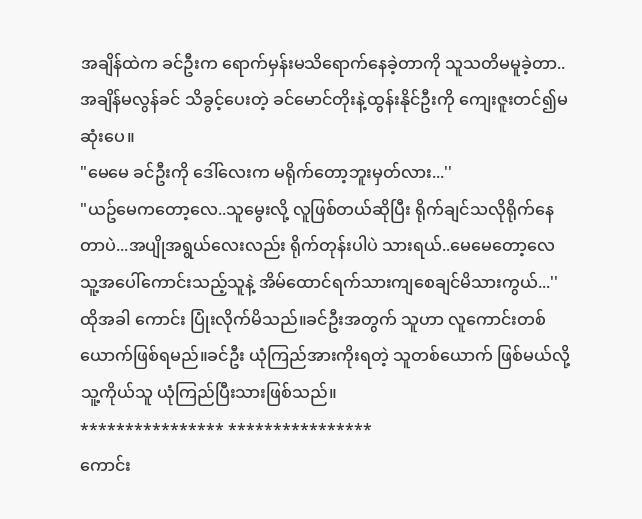အချိန်ထဲက ခင်ဦးက ရောက်မှန်းမသိရောက်နေခဲ့တာကို သူသတိမမူခဲ့တာ..အချိန်မလွန်ခင် သိခွင့်ပေးတဲ့ ခင်မောင်တိုးနဲ့ထွန်းနိုင်ဦးကို ကျေးဇူးတင်၍မဆုံးပေ။
"မေမေ ခင်ဦးကို ဒေါ်လေးက မရိုက်တော့ဘူးမှတ်လား...''
"ယဥ်မေကတော့လေ..သူမွေးလို့ လူဖြစ်တယ်ဆိုပြီး ရိုက်ချင်သလိုရိုက်နေတာပဲ...အပျိုအရွယ်လေးလည်း ရိုက်တုန်းပါပဲ သားရယ်..မေမေတော့လေ သူ့အပေါ်ကောင်းသည့်သူနဲ့ အိမ်ထောင်ရက်သားကျစေချင်မိသားကွယ်...''
ထိုအခါ ကောင်း ပြုံးလိုက်မိသည်။ခင်ဦးအတွက် သူဟာ လူကောင်းတစ်ယောက်ဖြစ်ရမည်။ခင်ဦး ယုံကြည်အားကိုးရတဲ့ သူတစ်ယောက် ဖြစ်မယ်လို့ သူ့ကိုယ်သူ ယုံကြည်ပြီးသားဖြစ်သည်။
**************** ****************
ကောင်း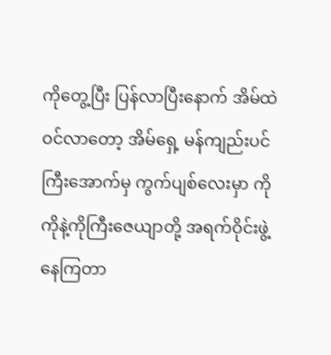ကိုတွေ့ပြီး ပြန်လာပြီးနောက် အိမ်ထဲဝင်လာတော့ အိမ်ရှေ့ မန်ကျည်းပင်ကြီးအောက်မှ ကွက်ပျစ်လေးမှာ ကိုကိုနဲ့ကိုကြီးဇေယျာတို့ အရက်ဝိုင်းဖွဲ့နေကြတာ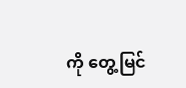ကို တွေ့မြင်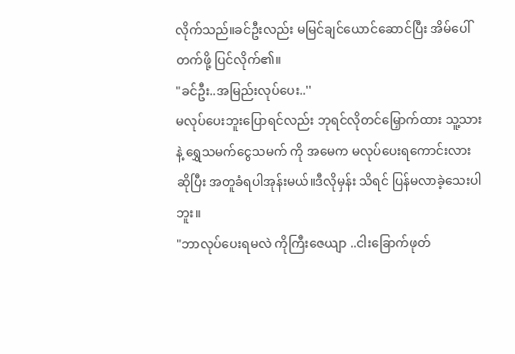လိုက်သည်။ခင်ဦးလည်း မမြင်ချင်ယောင်ဆောင်ပြီး အိမ်ပေါ်တက်ဖို့ ပြင်လိုက်၏။
"ခင်ဦး..အမြည်းလုပ်ပေး..''
မလုပ်ပေးဘူးပြောရင်လည်း ဘုရင်လိုတင်မြှောက်ထား သူ့သားနဲ့ ရွှေသမက်ငွေသမက် ကို အမေက မလုပ်ပေးရကောင်းလားဆိုပြီး အတူခံရပါအုန်းမယ်။ဒီလိုမှန်း သိရင် ပြန်မလာခဲ့သေးပါဘူး။
"ဘာလုပ်ပေးရမလဲ ကိုကြီးဇေယျာ ..ငါးခြောက်ဖုတ်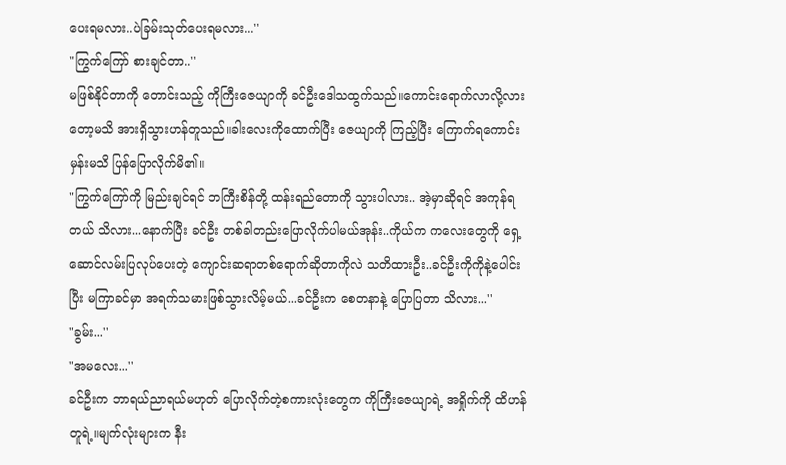ပေးရမလား..ပဲခြမ်းသုတ်ပေးရမလား...''
"ကြွက်ကြော် စားချင်တာ..''
မဖြစ်နိုင်တာကို တောင်းသည့် ကိုကြီးဇေယျာကို ခင်ဦးဒေါသထွက်သည်။ကောင်းရောက်လာလို့လားတော့မသိ အားရှိသွားဟန်တူသည်။ခါးလေးကိုထောက်ပြီး ဇေယျာကို ကြည့်ပြီး ကြောက်ရကောင်းမှန်းမသိ ပြန်ပြောလိုက်မိ၏။
"ကြွက်ကြော်ကို မြည်းချင်ရင် ဘကြီးစိန်တို့ ထန်းရည်တောကို သွားပါလား.. အဲ့မှာဆိုရင် အကုန်ရတယ် သိလား...နောက်ပြီး ခင်ဦး တစ်ခါတည်းပြောလိုက်ပါမယ်အုန်း..ကိုယ်က ကလေးတွေကို ရှေ့ဆောင်လမ်းပြလုပ်ပေးတဲ့ ကျောင်းဆရာတစ်ရောက်ဆိုတာကိုလဲ သတိထားဦး..ခင်ဦးကိုကိုနဲ့ပေါင်းပြီး မကြာခင်မှာ အရက်သမားဖြစ်သွားလိမ့်မယ်...ခင်ဦးက စေတနာနဲ့ ပြောပြတာ သိလား...''
"ခွမ်း...''
"အမလေး...''
ခင်ဦးက ဘာရယ်ညာရယ်မဟုတ် ပြောလိုက်တဲ့စကားလုံးတွေက ကိုကြီးဇေယျာရဲ့ အရှိုက်ကို ထိဟန်တူရဲ့။မျက်လုံးများက နီး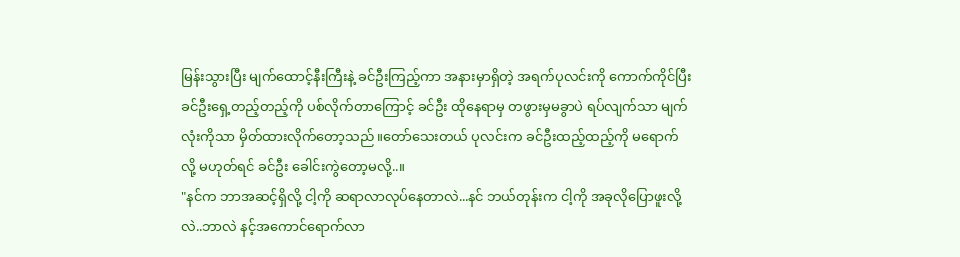မြန်းသွားပြီး မျက်ထောင့်နီးကြီးနဲ့ ခင်ဦးကြည့်ကာ အနားမှာရှိတဲ့ အရက်ပုလင်းကို ကောက်ကိုင်ပြီး ခင်ဦးရှေ့တည့်တည့်ကို ပစ်လိုက်တာကြောင့် ခင်ဦး ထိုနေရာမှ တဖွားမှမခွာပဲ ရပ်လျက်သာ မျက်လုံးကိုသာ မှိတ်ထားလိုက်တော့သည်။တော်သေးတယ် ပုလင်းက ခင်ဦးထည့်ထည့်ကို မရောက်လို့ မဟုတ်ရင် ခင်ဦး ခေါင်းကွဲတော့မလို့..။
"နင်က ဘာအဆင့်ရှိလို့ ငါ့ကို ဆရာလာလုပ်နေတာလဲ...နင် ဘယ်တုန်းက ငါ့ကို အခုလိုပြောဖူးလို့လဲ..ဘာလဲ နင့်အကောင်ရောက်လာ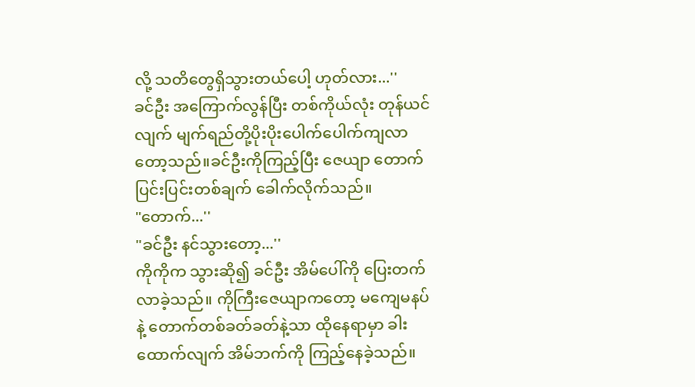လို့ သတိတွေရှိသွားတယ်ပေါ့ ဟုတ်လား...''
ခင်ဦး အကြောက်လွန်ပြီး တစ်ကိုယ်လုံး တုန်ယင်လျက် မျက်ရည်တို့ပိုးပိုးပေါက်ပေါက်ကျလာတော့သည်။ခင်ဦးကိုကြည့်ပြီး ဇေယျာ တောက်ပြင်းပြင်းတစ်ချက် ခေါက်လိုက်သည်။
"တောက်...''
"ခင်ဦး နင်သွားတော့...''
ကိုကိုက သွားဆို၍ ခင်ဦး အိမ်ပေါ်ကို ပြေးတက်လာခဲ့သည်။ ကိုကြီးဇေယျာကတော့ မကျေမနပ်နဲ့ တောက်တစ်ခတ်ခတ်နဲ့သာ ထိုနေရာမှာ ခါးထောက်လျက် အိမ်ဘက်ကို ကြည့်နေခဲ့သည်။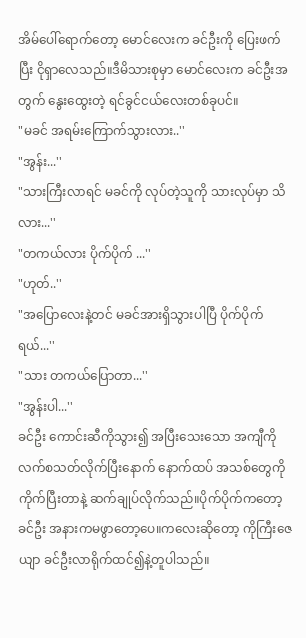အိမ်ပေါ်ရောက်တော့ မောင်လေးက ခင်ဦးကို ပြေးဖက်ပြီး ငိုရှာလေသည်။ဒီမိသားစုမှာ မောင်လေးက ခင်ဦးအတွက် နွေးထွေးတဲ့ ရင်ခွင်ငယ်လေးတစ်ခုပင်။
"မခင် အရမ်းကြောက်သွားလား..''
"အွန်း...''
"သားကြီးလာရင် မခင်ကို လုပ်တဲ့သူကို သားလုပ်မှာ သိလား...''
"တကယ်လား ပိုက်ပိုက် ...''
"ဟုတ်..''
"အပြောလေးနဲ့တင် မခင်အားရှိသွားပါပြီ ပိုက်ပိုက်ရယ်...''
"သား တကယ်ပြောတာ...''
"အွန်းပါ...''
ခင်ဦး ကောင်းဆီကိုသွား၍ အပြီးသေးသော အကျီကို လက်စသတ်လိုက်ပြီးနောက် နောက်ထပ် အသစ်တွေကို ကိုက်ပြီးတာနဲ့ ဆက်ချုပ်လိုက်သည်။ပိုက်ပိုက်ကတော့ ခင်ဦး အနားကမဖွာတော့ပေ။ကလေးဆိုတော့ ကိုကြီးဇေယျာ ခင်ဦးလာရိုက်ထင်၍နဲ့တူပါသည်။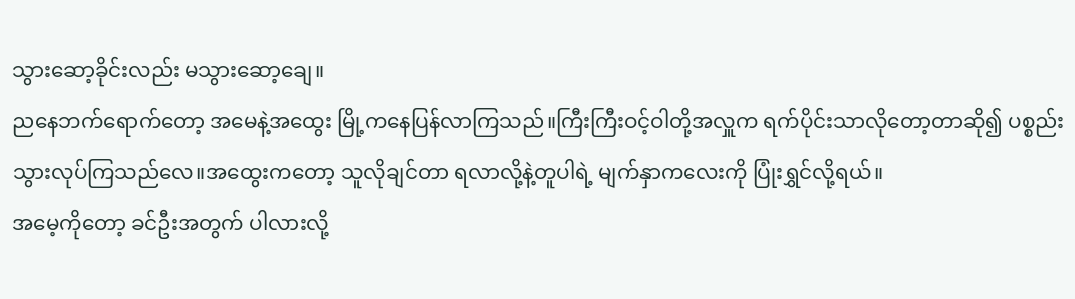သွားဆော့ခိုင်းလည်း မသွားဆော့ချေ။
ညနေဘက်ရောက်တော့ အမေနဲ့အထွေး မြို့ကနေပြန်လာကြသည်။ကြီးကြီးဝင့်ဝါတို့အလှူက ရက်ပိုင်းသာလိုတော့တာဆို၍ ပစ္စည်းသွားလုပ်ကြသည်လေ။အထွေးကတော့ သူလိုချင်တာ ရလာလို့နဲ့တူပါရဲ့ မျက်နှာကလေးကို ပြုံးရွှင်လို့ရယ်။
အမေ့ကိုတော့ ခင်ဦးအတွက် ပါလားလို့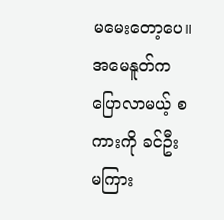မမေးတော့ပေ။အမေနူတ်က ပြောလာမယ့် စကားကို ခင်ဦး မကြား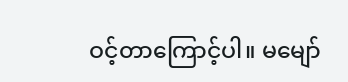ဝင့်တာကြောင့်ပါ။ မမျော်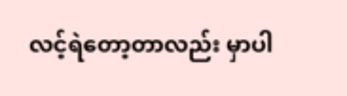လင့်ရဲတော့တာလည်း မှာပါ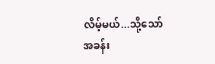လိမ့်မယ်...သို့သော်
အခန်း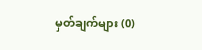မှတ်ချက်များ (0)